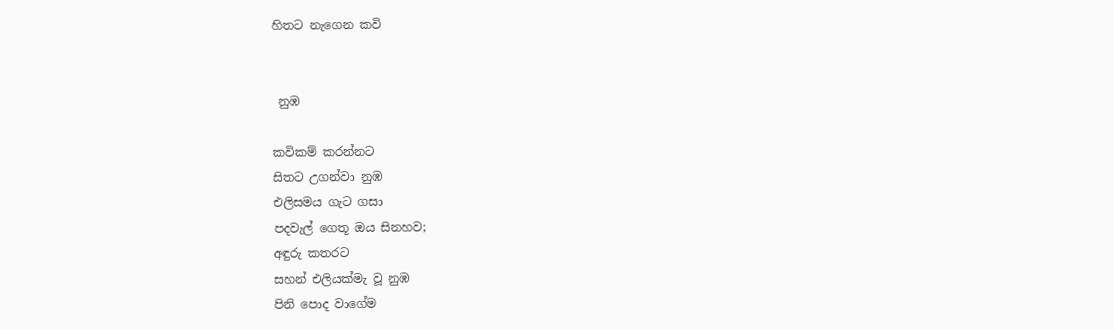හිතට නැගෙන කවි


 නුඹ

කවිකම් කරන්නට
සිතට උගන්වා නුඹ
එලිසමය ගැට ගසා
පදවැල් ගෙතූ ඔය සිනහව;
අඳුරු කතරට
සහන් එලියක්මැ වූ නුඹ
පිනි පොද වාගේම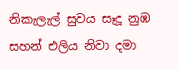නිකැලැල් සුවය සෑදූ නුඹ
සහන් එලිය නිවා දමා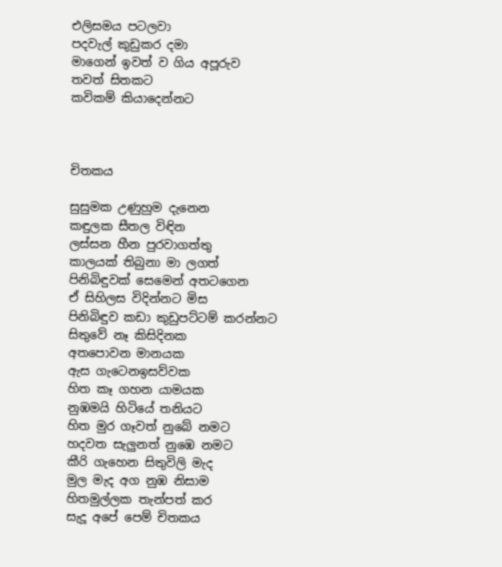එලිසමය පටලවා
පදවැල් කුඩුකර දමා
මාගෙන් ඉවත් ව ගිය අපූරුව
තවත් සිතකට
කවිකම් කියාදෙන්නට



චිතකය

සුසුමක උණුහුම දැනෙන
කඳුලක සීතල විඳින
ලස්සන හීන පුරවාගත්තු
කාලයක් තිබුනා මා ලගත්
පිනිබිඳුවක් සෙමෙන් අතටගෙන
ඒ සිහිලස විදින්නට මිස
පිනිබිඳුව කඩා කුඩුපට්ටම් කරන්නට
සිතුවේ නෑ කිසිදිනක
අතපොවන මානයක
ඇස ගැටෙනඉසව්වක
හිත කෑ ගහන යාමයක
නුඹමයි හිටියේ තනියට
හිත මුර ගෑවත් නුබේ නමට
හදවත සැලුනත් නුඹෙ නමට
කීරි ගැහෙන සිතුවිලි මැද
මුල මැද අග නුඹ නිසාම
හිතමුල්ලක තැන්පත් කර
සැදූ අපේ පෙම් චිතකය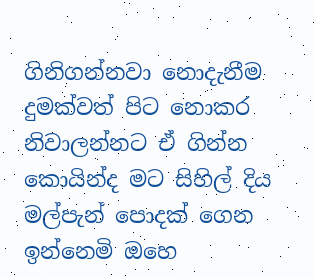ගිනිගන්නවා නොදැනීම
දුමක්වත් පිට නොකර
නිවාලන්නට ඒ ගින්න
කොයින්ද මට සිහිල් දිය
මල්පැන් පොදක් ගෙන
ඉන්නෙමි ඔහෙ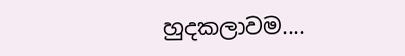හුදකලාවම....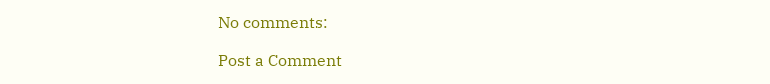No comments:

Post a Comment